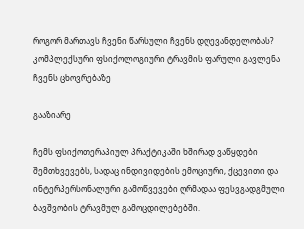როგორ მართავს ჩვენი წარსული ჩვენს დღევანდელობას? კომპლექსური ფსიქოლოგიური ტრავმის ფარული გავლენა ჩვენს ცხოვრებაზე

გააზიარე

ჩემს ფსიქოთერაპიულ პრაქტიკაში ხშირად ვაწყდები შემთხვევებს, სადაც ინდივიდების ემოციური, ქცევითი და ინტერპერსონალური გამოწვევები ღრმადაა ფესვგადგმული ბავშვობის ტრავმულ გამოცდილებებში.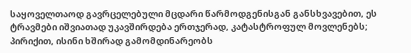საყოველთაოდ გავრცელებული მცდარი წარმოდგენისგან განსხვავებით, ეს ტრავმები იშვიათად უკავშირდება ერთჯერად, კატასტროფულ მოვლენებს; პირიქით, ისინი ხშირად გამომდინარეობს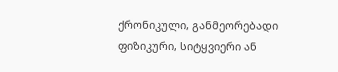ქრონიკული, განმეორებადი ფიზიკური, სიტყვიერი ან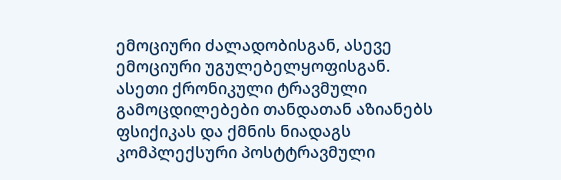ემოციური ძალადობისგან, ასევე ემოციური უგულებელყოფისგან. ასეთი ქრონიკული ტრავმული გამოცდილებები თანდათან აზიანებს ფსიქიკას და ქმნის ნიადაგს კომპლექსური პოსტტრავმული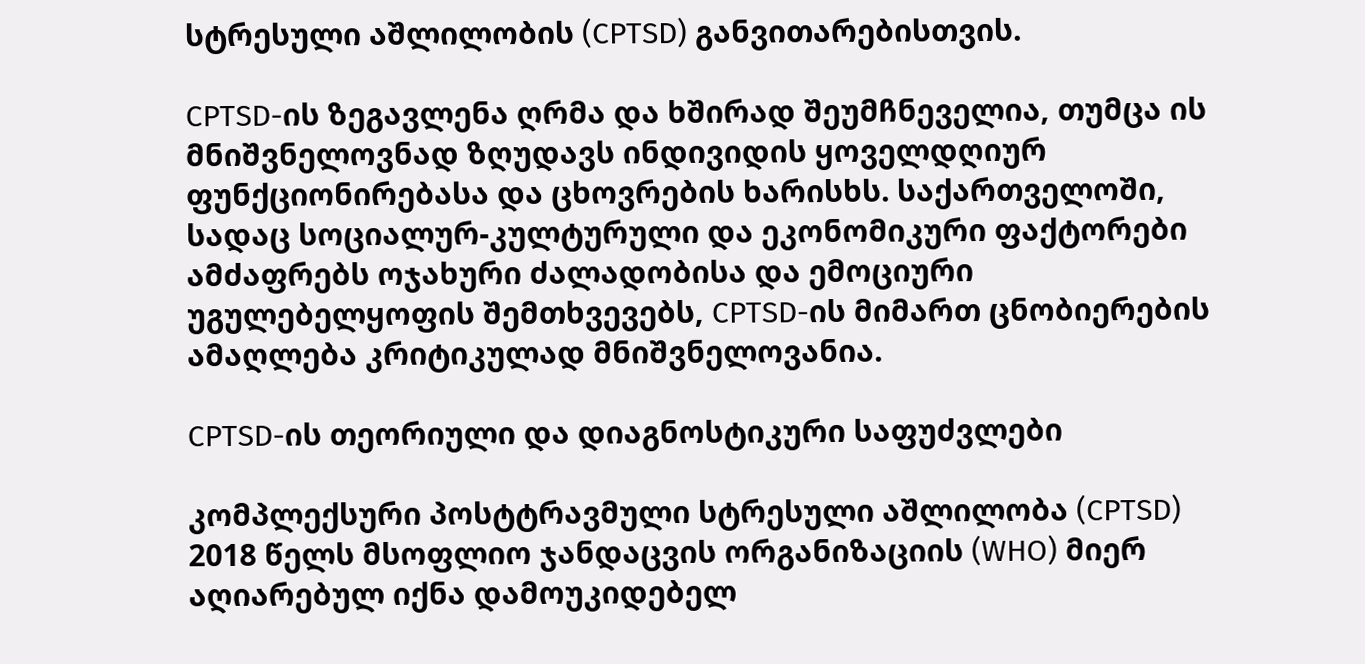სტრესული აშლილობის (CPTSD) განვითარებისთვის.

CPTSD-ის ზეგავლენა ღრმა და ხშირად შეუმჩნეველია, თუმცა ის მნიშვნელოვნად ზღუდავს ინდივიდის ყოველდღიურ ფუნქციონირებასა და ცხოვრების ხარისხს. საქართველოში, სადაც სოციალურ-კულტურული და ეკონომიკური ფაქტორები ამძაფრებს ოჯახური ძალადობისა და ემოციური უგულებელყოფის შემთხვევებს, CPTSD-ის მიმართ ცნობიერების ამაღლება კრიტიკულად მნიშვნელოვანია.

CPTSD-ის თეორიული და დიაგნოსტიკური საფუძვლები

კომპლექსური პოსტტრავმული სტრესული აშლილობა (CPTSD) 2018 წელს მსოფლიო ჯანდაცვის ორგანიზაციის (WHO) მიერ აღიარებულ იქნა დამოუკიდებელ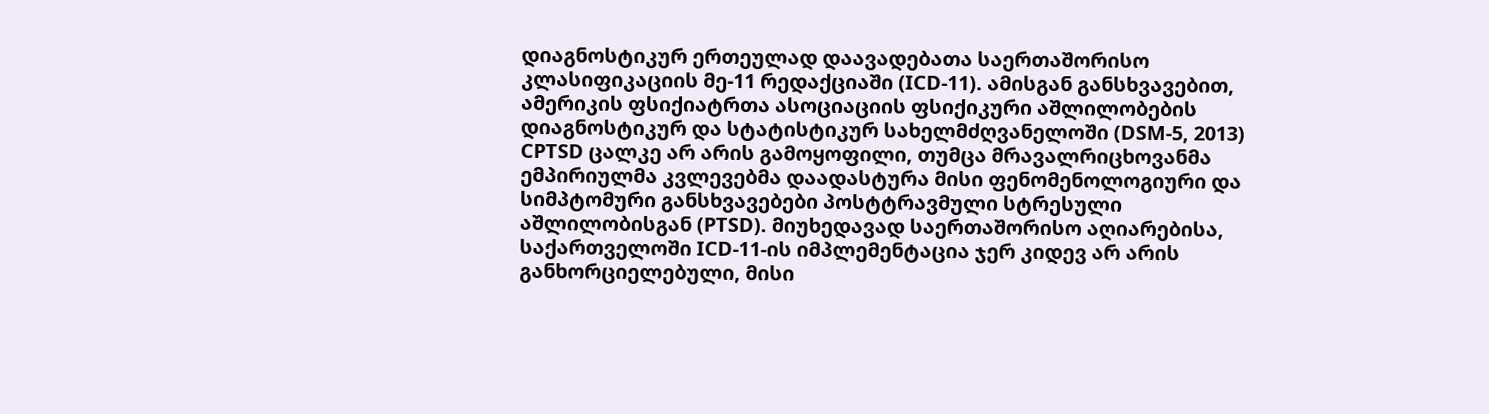დიაგნოსტიკურ ერთეულად დაავადებათა საერთაშორისო კლასიფიკაციის მე-11 რედაქციაში (ICD-11). ამისგან განსხვავებით, ამერიკის ფსიქიატრთა ასოციაციის ფსიქიკური აშლილობების დიაგნოსტიკურ და სტატისტიკურ სახელმძღვანელოში (DSM-5, 2013) CPTSD ცალკე არ არის გამოყოფილი, თუმცა მრავალრიცხოვანმა ემპირიულმა კვლევებმა დაადასტურა მისი ფენომენოლოგიური და სიმპტომური განსხვავებები პოსტტრავმული სტრესული აშლილობისგან (PTSD). მიუხედავად საერთაშორისო აღიარებისა, საქართველოში ICD-11-ის იმპლემენტაცია ჯერ კიდევ არ არის განხორციელებული, მისი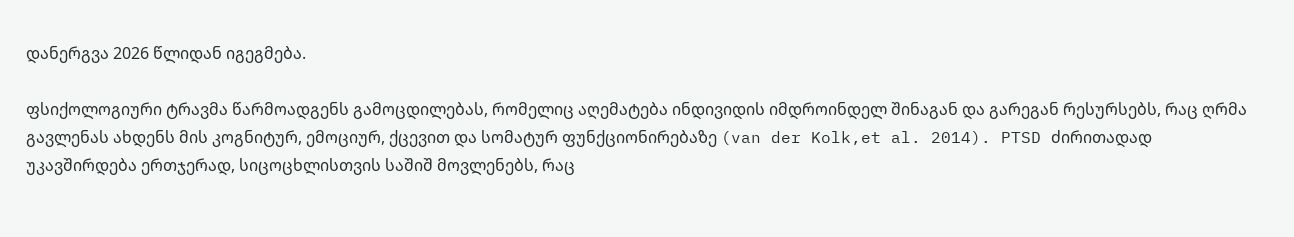დანერგვა 2026 წლიდან იგეგმება.

ფსიქოლოგიური ტრავმა წარმოადგენს გამოცდილებას, რომელიც აღემატება ინდივიდის იმდროინდელ შინაგან და გარეგან რესურსებს, რაც ღრმა გავლენას ახდენს მის კოგნიტურ, ემოციურ, ქცევით და სომატურ ფუნქციონირებაზე (van der Kolk,et al. 2014). PTSD ძირითადად უკავშირდება ერთჯერად, სიცოცხლისთვის საშიშ მოვლენებს, რაც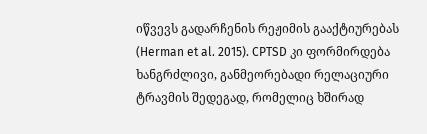იწვევს გადარჩენის რეჟიმის გააქტიურებას (Herman et al. 2015). CPTSD კი ფორმირდება ხანგრძლივი, განმეორებადი რელაციური ტრავმის შედეგად, რომელიც ხშირად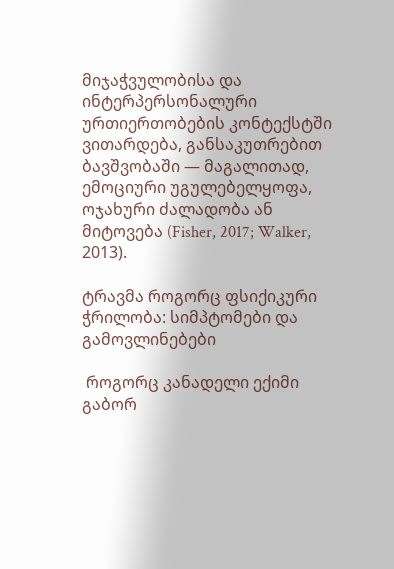მიჯაჭვულობისა და ინტერპერსონალური ურთიერთობების კონტექსტში ვითარდება, განსაკუთრებით ბავშვობაში — მაგალითად, ემოციური უგულებელყოფა, ოჯახური ძალადობა ან მიტოვება (Fisher, 2017; Walker, 2013).

ტრავმა როგორც ფსიქიკური ჭრილობა: სიმპტომები და გამოვლინებები

 როგორც კანადელი ექიმი გაბორ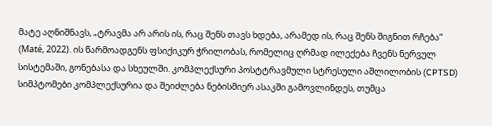მატე აღნიშნავს, „ტრავმა არ არის ის, რაც შენს თავს ხდება, არამედ ის, რაც შენს შიგნით რჩება“ (Maté, 2022). ის წარმოადგენს ფსიქიკურ ჭრილობას, რომელიც ღრმად ილექება ჩვენს ნერვულ სისტემაში, გონებასა და სხეულში. კომპლექსური პოსტტრავმული სტრესული აშლილობის (CPTSD) სიმპტომები კომპლექსურია და შეიძლება ნებისმიერ ასაკში გამოვლინდეს, თუმცა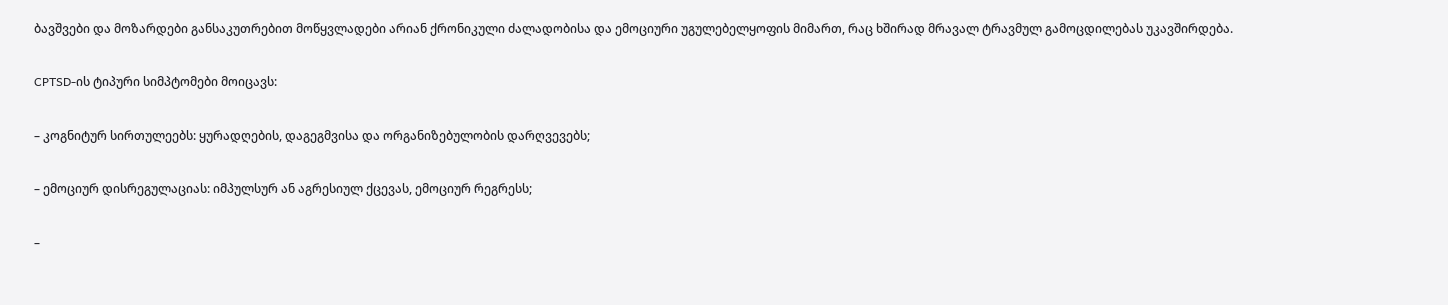ბავშვები და მოზარდები განსაკუთრებით მოწყვლადები არიან ქრონიკული ძალადობისა და ემოციური უგულებელყოფის მიმართ, რაც ხშირად მრავალ ტრავმულ გამოცდილებას უკავშირდება.

CPTSD-ის ტიპური სიმპტომები მოიცავს:

– კოგნიტურ სირთულეებს: ყურადღების, დაგეგმვისა და ორგანიზებულობის დარღვევებს;

– ემოციურ დისრეგულაციას: იმპულსურ ან აგრესიულ ქცევას, ემოციურ რეგრესს;

–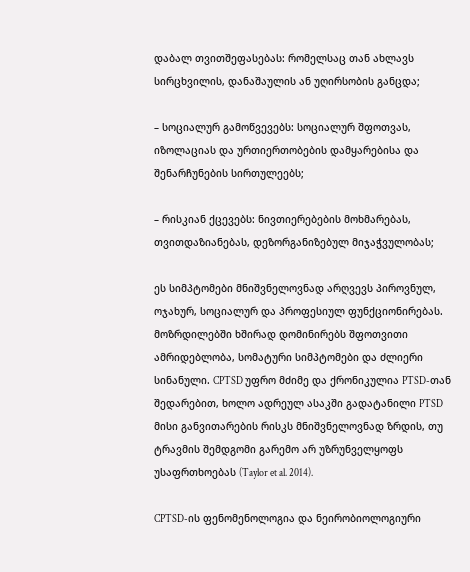დაბალ თვითშეფასებას: რომელსაც თან ახლავს სირცხვილის, დანაშაულის ან უღირსობის განცდა;

– სოციალურ გამოწვევებს: სოციალურ შფოთვას, იზოლაციას და ურთიერთობების დამყარებისა და შენარჩუნების სირთულეებს;

– რისკიან ქცევებს: ნივთიერებების მოხმარებას, თვითდაზიანებას, დეზორგანიზებულ მიჯაჭვულობას;

ეს სიმპტომები მნიშვნელოვნად არღვევს პიროვნულ, ოჯახურ, სოციალურ და პროფესიულ ფუნქციონირებას. მოზრდილებში ხშირად დომინირებს შფოთვითი ამრიდებლობა, სომატური სიმპტომები და ძლიერი სინანული. CPTSD უფრო მძიმე და ქრონიკულია PTSD-თან შედარებით, ხოლო ადრეულ ასაკში გადატანილი PTSD მისი განვითარების რისკს მნიშვნელოვნად ზრდის, თუ ტრავმის შემდგომი გარემო არ უზრუნველყოფს უსაფრთხოებას (Taylor et al. 2014).

CPTSD-ის ფენომენოლოგია და ნეირობიოლოგიური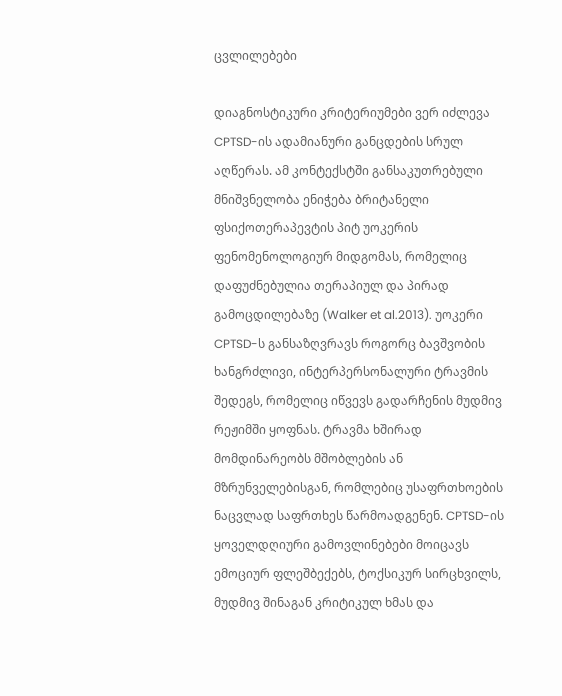ცვლილებები

დიაგნოსტიკური კრიტერიუმები ვერ იძლევა CPTSD-ის ადამიანური განცდების სრულ აღწერას. ამ კონტექსტში განსაკუთრებული მნიშვნელობა ენიჭება ბრიტანელი ფსიქოთერაპევტის პიტ უოკერის ფენომენოლოგიურ მიდგომას, რომელიც დაფუძნებულია თერაპიულ და პირად გამოცდილებაზე (Walker et al.2013). უოკერი CPTSD-ს განსაზღვრავს როგორც ბავშვობის ხანგრძლივი, ინტერპერსონალური ტრავმის შედეგს, რომელიც იწვევს გადარჩენის მუდმივ რეჟიმში ყოფნას. ტრავმა ხშირად მომდინარეობს მშობლების ან მზრუნველებისგან, რომლებიც უსაფრთხოების ნაცვლად საფრთხეს წარმოადგენენ. CPTSD-ის ყოველდღიური გამოვლინებები მოიცავს ემოციურ ფლეშბექებს, ტოქსიკურ სირცხვილს, მუდმივ შინაგან კრიტიკულ ხმას და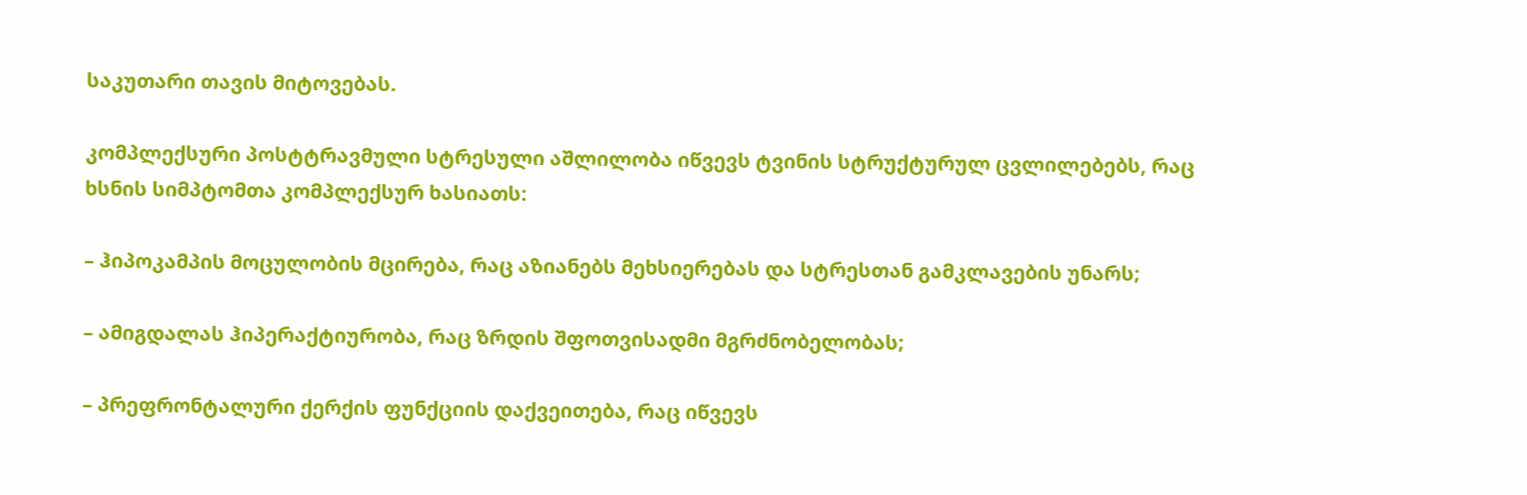საკუთარი თავის მიტოვებას.

კომპლექსური პოსტტრავმული სტრესული აშლილობა იწვევს ტვინის სტრუქტურულ ცვლილებებს, რაც ხსნის სიმპტომთა კომპლექსურ ხასიათს:

– ჰიპოკამპის მოცულობის მცირება, რაც აზიანებს მეხსიერებას და სტრესთან გამკლავების უნარს;

– ამიგდალას ჰიპერაქტიურობა, რაც ზრდის შფოთვისადმი მგრძნობელობას;

– პრეფრონტალური ქერქის ფუნქციის დაქვეითება, რაც იწვევს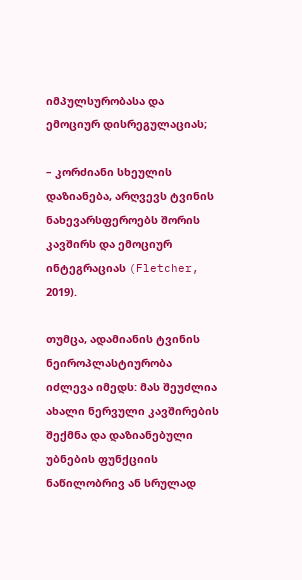იმპულსურობასა და ემოციურ დისრეგულაციას;

– კორძიანი სხეულის დაზიანება, არღვევს ტვინის ნახევარსფეროებს შორის კავშირს და ემოციურ ინტეგრაციას (Fletcher, 2019).

თუმცა, ადამიანის ტვინის ნეიროპლასტიურობა იძლევა იმედს: მას შეუძლია ახალი ნერვული კავშირების შექმნა და დაზიანებული უბნების ფუნქციის ნაწილობრივ ან სრულად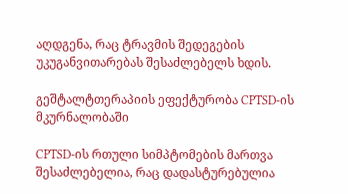აღდგენა, რაც ტრავმის შედეგების უკუგანვითარებას შესაძლებელს ხდის.

გეშტალტთერაპიის ეფექტურობა CPTSD-ის მკურნალობაში

CPTSD-ის რთული სიმპტომების მართვა შესაძლებელია, რაც დადასტურებულია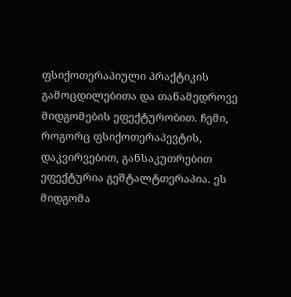ფსიქოთერაპიული პრაქტიკის გამოცდილებითა და თანამედროვე მიდგომების ეფექტურობით. ჩემი, როგორც ფსიქოთერაპევტის, დაკვირვებით, განსაკუთრებით ეფექტურია გეშტალტთერაპია. ეს მიდგომა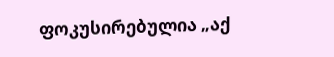ფოკუსირებულია „აქ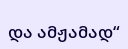და ამჟამად“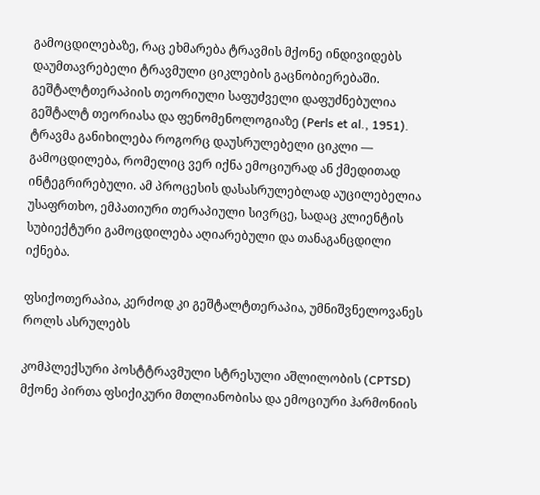გამოცდილებაზე, რაც ეხმარება ტრავმის მქონე ინდივიდებს დაუმთავრებელი ტრავმული ციკლების გაცნობიერებაში. გეშტალტთერაპიის თეორიული საფუძველი დაფუძნებულია გეშტალტ თეორიასა და ფენომენოლოგიაზე (Perls et al., 1951). ტრავმა განიხილება როგორც დაუსრულებელი ციკლი — გამოცდილება, რომელიც ვერ იქნა ემოციურად ან ქმედითად ინტეგრირებული. ამ პროცესის დასასრულებლად აუცილებელია უსაფრთხო, ემპათიური თერაპიული სივრცე, სადაც კლიენტის სუბიექტური გამოცდილება აღიარებული და თანაგანცდილი იქნება.

ფსიქოთერაპია, კერძოდ კი გეშტალტთერაპია, უმნიშვნელოვანეს როლს ასრულებს

კომპლექსური პოსტტრავმული სტრესული აშლილობის (CPTSD) მქონე პირთა ფსიქიკური მთლიანობისა და ემოციური ჰარმონიის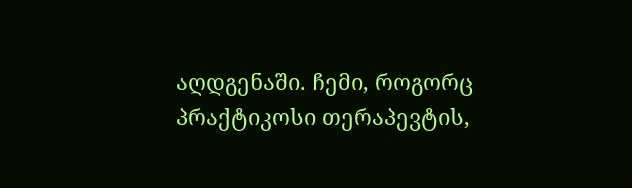აღდგენაში. ჩემი, როგორც პრაქტიკოსი თერაპევტის,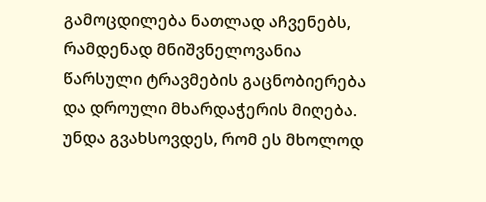გამოცდილება ნათლად აჩვენებს, რამდენად მნიშვნელოვანია წარსული ტრავმების გაცნობიერება და დროული მხარდაჭერის მიღება. უნდა გვახსოვდეს, რომ ეს მხოლოდ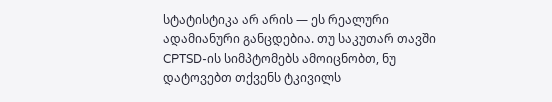სტატისტიკა არ არის — ეს რეალური ადამიანური განცდებია. თუ საკუთარ თავში CPTSD-ის სიმპტომებს ამოიცნობთ, ნუ დატოვებთ თქვენს ტკივილს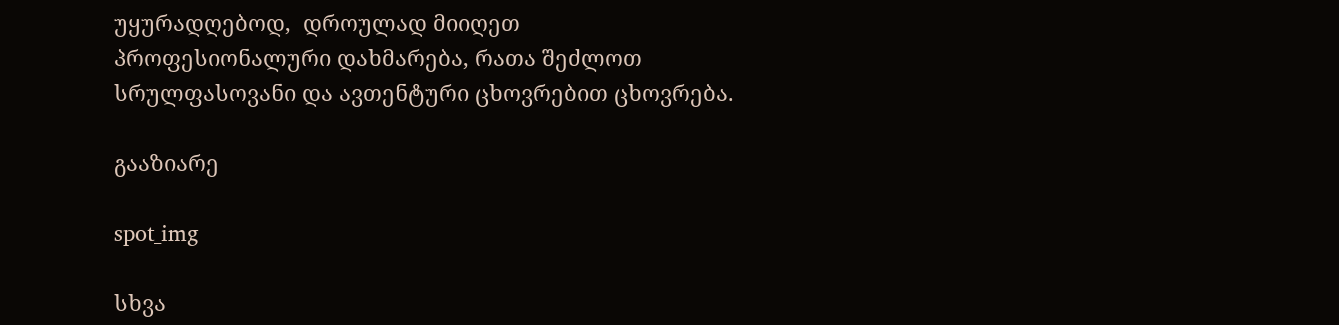უყურადღებოდ,  დროულად მიიღეთ პროფესიონალური დახმარება, რათა შეძლოთ სრულფასოვანი და ავთენტური ცხოვრებით ცხოვრება.

გააზიარე

spot_img

სხვა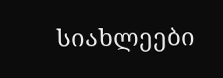სიახლეები